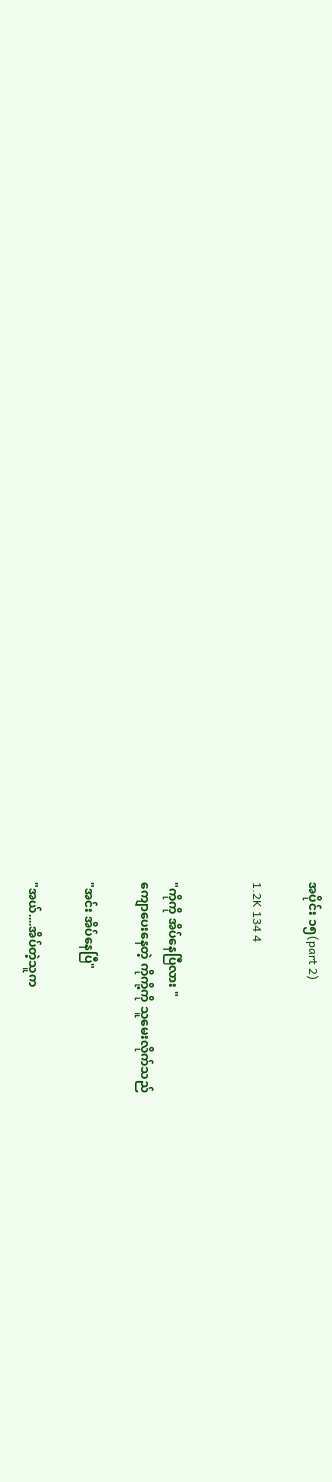အပိုင်း ၁၅(part 2)

1.2K 134 4


"ကိုကို အိပ်နေပြီလား "
ကျောပေးနေတဲ့ ကိုကို့ကို သူမေးလိုက်သည်

"အင်း အိပ်နေပြီ"

"အယ်....အိပ်တဲ့သူက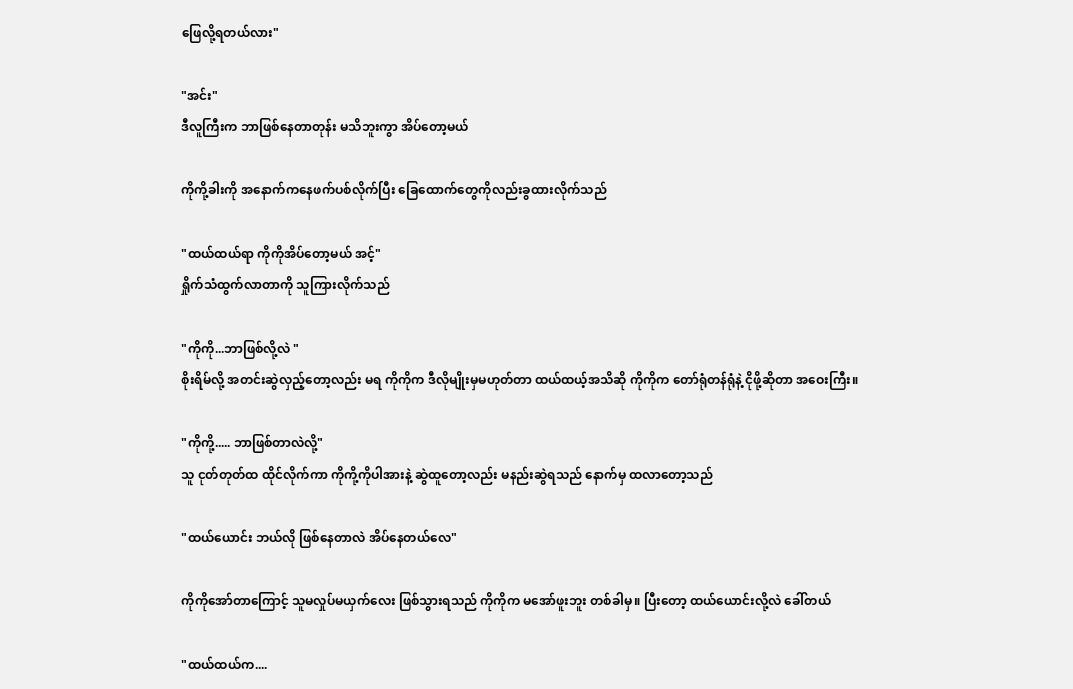ဖြေလို့ရတယ်လား"

"အင်း"
ဒီလူကြီးက ဘာဖြစ်နေတာတုန်း မသိဘူးကွာ အိပ်တော့မယ်

ကိုကို့ခါးကို အနောက်ကနေဖက်ပစ်လိုက်ပြီး ခြေထောက်တွေကိုလည်းခွထားလိုက်သည်

"ထယ်ထယ်ရာ ကိုကိုအိပ်တော့မယ် အင့်"
ရှိုက်သံထွက်လာတာကို သူကြားလိုက်သည်

"ကိုကို...ဘာဖြစ်လို့လဲ "
စိုးရိမ်လို့ အတင်းဆွဲလှည့်တော့လည်း မရ ကိုကိုက ဒီလိုမျိုးမှမဟုတ်တာ ထယ်ထယ့်အသိဆို ကိုကိုက တော်ရုံတန်ရုံနဲ့ ငိုဖို့ဆိုတာ အဝေးကြီး။

"ကိုကို့..... ဘာဖြစ်တာလဲလို့"
သူ ငုတ်တုတ်ထ ထိုင်လိုက်ကာ ကိုကို့ကိုပါအားနဲ့ ဆွဲထူတော့လည်း မနည်းဆွဲရသည် နောက်မှ ထလာတော့သည်

"ထယ်ယောင်း ဘယ်လို ဖြစ်နေတာလဲ အိပ်နေတယ်လေ"

ကိုကိုအော်တာကြောင့် သူမလှုပ်မယှက်လေး ဖြစ်သွားရသည် ကိုကိုက မအော်ဖူးဘူး တစ်ခါမှ။ ပြီးတော့ ထယ်ယောင်းလို့လဲ ခေါ်တယ်

"ထယ်ထယ်က....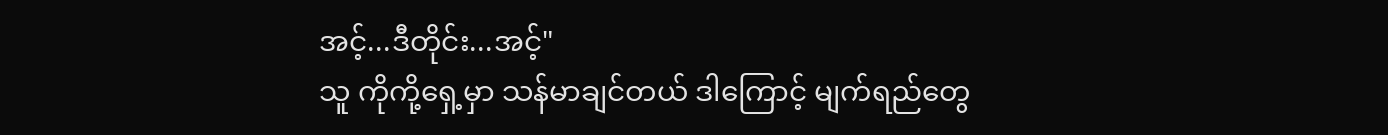အင့်...ဒီတိုင်း...အင့်"
သူ ကိုကို့ရှေ့မှာ သန်မာချင်တယ် ဒါကြောင့် မျက်ရည်တွေ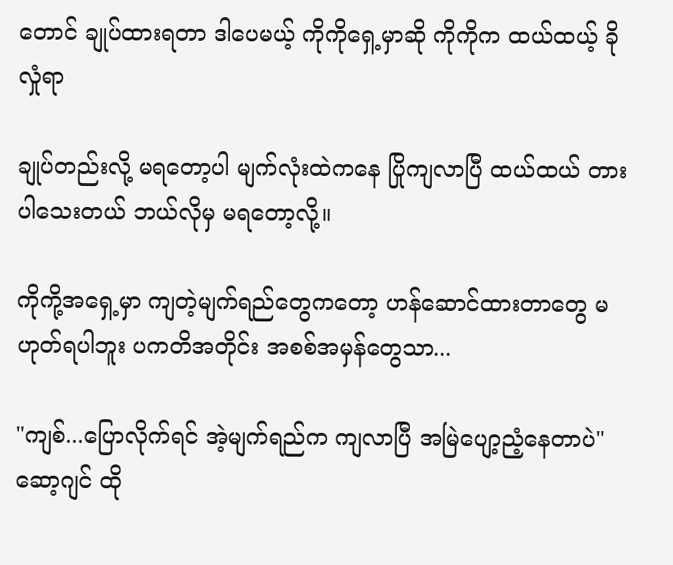တောင် ချုပ်ထားရတာ ဒါပေမယ့် ကိုကိုရှေ့မှာဆို ကိုကိုက ထယ်ထယ့် ခိုလှုံရာ

ချုပ်တည်းလို့ မရတော့ပါ မျက်လုံးထဲကနေ ပြိုကျလာပြီ ထယ်ထယ် တားပါသေးတယ် ဘယ်လိုမှ မရတော့လို့။

ကိုကို့အရှေ့မှာ ကျတဲ့မျက်ရည်တွေကတော့ ဟန်ဆောင်ထားတာတွေ မဟုတ်ရပါဘူး ပကတိအတိုင်း အစစ်အမှန်တွေသာ...

"ကျစ်...ပြောလိုက်ရင် အဲ့မျက်ရည်က ကျလာပြီ အမြဲပျော့ညံ့နေတာပဲ"
ဆော့ဂျင် ထို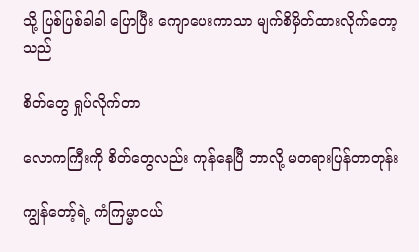သို့ ပြစ်ပြစ်ခါခါ ပြောပြီး ကျောပေးကာသာ မျက်စိမှိတ်ထားလိုက်တော့သည်

စိတ်တွေ ရှုပ်လိုက်တာ

လောကကြီးကို စိတ်တွေလည်း ကုန်နေပြီ ဘာလို့ မတရားပြန်တာတုန်း

ကျွန်တော့်ရဲ့ ကံကြမ္မာငယ်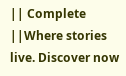|| Complete ||Where stories live. Discover now